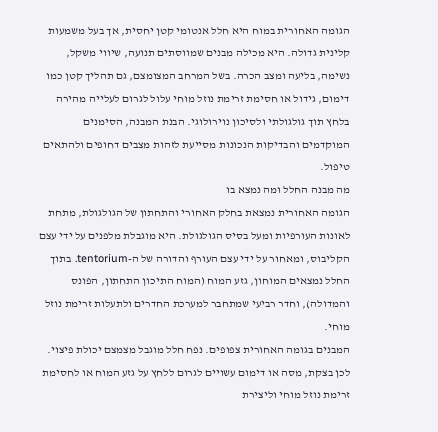הגומה האחורית במוח היא חלל אנטומי קטן יחסית, אך בעל משמעות קלינית גדולה. היא מכילה מבנים שמווסתים תנועה, שיווי משקל, נשימה, בליעה ומצב הכרה. בשל המרחב המצומצם, גם תהליך קטן כמו דימום, גידול או חסימת זרימת נוזל מוחי עלול לגרום לעלייה מהירה בלחץ תוך גולגולתי ולסיכון נוירולוגי. הבנת המבנה, הסימנים המוקדמים והבדיקות הנכונות מסייעת לזהות מצבים דחופים ולהתאים טיפול.
מה מבנה החלל ומה נמצא בו
הגומה האחורית נמצאת בחלק האחורי והתחתון של הגולגולת, מתחת לאונות העורפיות ומעל בסיס הגולגולת. היא מוגבלת מלפנים על ידי עצם הקליבוס, ומאחור על ידי עצם העורף והדורה של ה-tentorium. בתוך החלל נמצאים המוחון, גזע המוח (המוח התיכון התחתון, הפונס והמדולה), וחדר רביעי שמתחבר למערכת החדרים ולתעלות זרימת נוזל מוחי.
המבנים בגומה האחורית צפופים. נפח חלל מוגבל מצמצם יכולת פיצוי. לכן בצקת, מסה או דימום עשויים לגרום ללחץ על גזע המוח או לחסימת זרימת נוזל מוחי וליצירת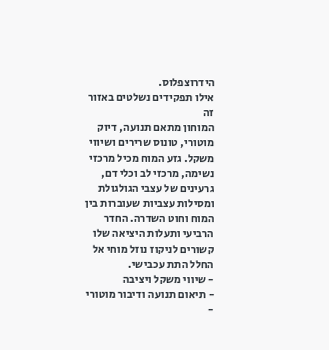הידרוצפלוס.
אילו תפקידים נשלטים באזור זה
המוחון מתאם תנועה, דיוק מוטורי, טונוס שרירים ושיווי משקל. גזע המוח מכיל מרכזי נשימה, מרכזי לב וכלי דם, גרעינים של עצבי הגולגולת ומסילות עצביות שעוברות בין המוח וחוט השדרה. החדר הרביעי ותעלות היציאה שלו קשורים לניקוז נוזל מוחי אל החלל התת עכבישי.
- שיווי משקל ויציבה
- תיאום תנועה ודיבור מוטורי
-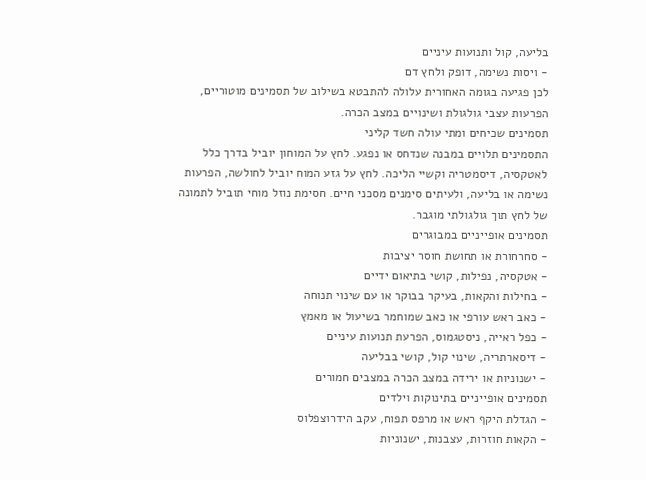בליעה, קול ותנועות עיניים
- ויסות נשימה, דופק ולחץ דם
לכן פגיעה בגומה האחורית עלולה להתבטא בשילוב של תסמינים מוטוריים, הפרעות עצבי גולגולת ושינויים במצב הכרה.
תסמינים שכיחים ומתי עולה חשד קליני
התסמינים תלויים במבנה שנדחס או נפגע. לחץ על המוחון יוביל בדרך כלל לאטקסיה, דיסמטריה וקשיי הליכה. לחץ על גזע המוח יוביל לחולשה, הפרעות נשימה או בליעה, ולעיתים סימנים מסכני חיים. חסימת נוזל מוחי תוביל לתמונה של לחץ תוך גולגולתי מוגבר.
תסמינים אופייניים במבוגרים
- סחרחורת או תחושת חוסר יציבות
- אטקסיה, נפילות, קושי בתיאום ידיים
- בחילות והקאות, בעיקר בבוקר או עם שינוי תנוחה
- כאב ראש עורפי או כאב שמוחמר בשיעול או מאמץ
- כפל ראייה, ניסטגמוס, הפרעת תנועות עיניים
- דיסארתריה, שינוי קול, קושי בבליעה
- ישנוניות או ירידה במצב הכרה במצבים חמורים
תסמינים אופייניים בתינוקות וילדים
- הגדלת היקף ראש או מרפס תפוח, עקב הידרוצפלוס
- הקאות חוזרות, עצבנות, ישנוניות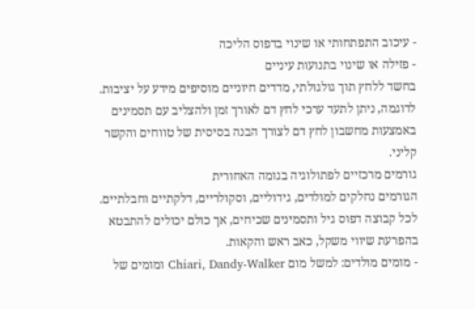- עיכוב התפתחותי או שינוי בדפוס הליכה
- פזילה או שינוי בתנועות עיניים
בחשד ללחץ תוך גולגולתי, מדדים חיוניים מוסיפים מידע על יציבות. לדוגמה, ניתן לתעד ערכי לחץ דם לאורך זמן ולהצליב עם תסמינים באמצעות מחשבון לחץ דם לצורך הבנה בסיסית של טווחים והקשר קליני.
גורמים מרכזיים לפתולוגיה בגומה האחורית
הגורמים נחלקים למולדים, גידוליים, וסקולריים, דלקתיים וחבלתיים. לכל קבוצה דפוס גיל ותסמינים שכיחים, אך כולם יכולים להתבטא בהפרעת שיווי משקל, כאב ראש והקאות.
- מומים מולדים: למשל מום Chiari, Dandy-Walker ומומים של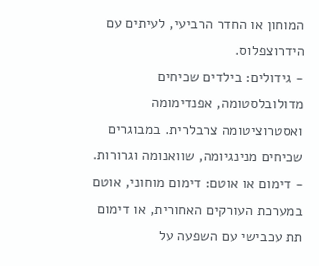המוחון או החדר הרביעי, לעיתים עם הידרוצפלוס.
- גידולים: בילדים שכיחים מדולובלסטומה, אפנדימומה ואסטרוציטומה צרבלרית. במבוגרים שכיחים מנינגיומה, שוואנומה וגרורות.
- דימום או אוטם: דימום מוחוני, אוטם במערכת העורקים האחורית, או דימום תת עכבישי עם השפעה על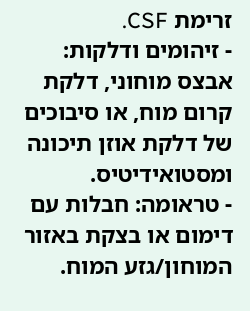זרימת CSF.
- זיהומים ודלקות: אבצס מוחוני, דלקת קרום מוח, או סיבוכים של דלקת אוזן תיכונה ומסטואידיטיס.
- טראומה: חבלות עם דימום או בצקת באזור המוחון/גזע המוח.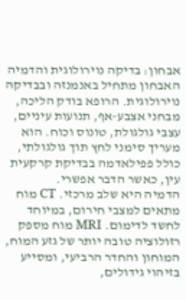אבחון: בדיקה נוירולוגית והדמיה
האבחון מתחיל באנמנזה ובבדיקה נוירולוגית. הרופא בודק הליכה, מבחני אצבע-אף, תנועות עיניים, עצבי גולגולת, טונוס וכוח. הוא מעריך סימני לחץ תוך גולגולתי, כולל פפילאדמה בבדיקת קרקעית עין, כאשר הדבר אפשרי.
הדמיה היא שלב מרכזי. CT מוח מתאים למצבי חירום, במיוחד לחשד לדימום. MRI מוח מספק רזולוציה טובה יותר של גזע המוח, המוחון והחדר הרביעי, ומסייע בזיהוי גידולים,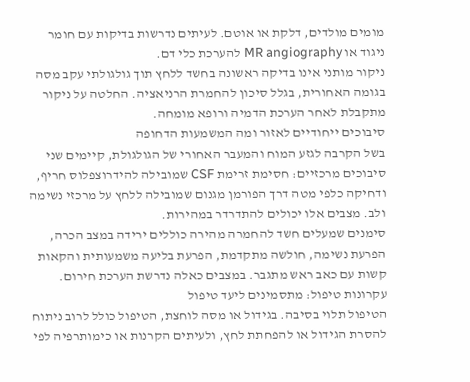מומים מולדים, דלקת או אוטם. לעיתים נדרשות בדיקות עם חומר ניגוד או MR angiography להערכת כלי דם.
ניקור מותני אינו בדיקה ראשונה בחשד ללחץ תוך גולגולתי עקב מסה בגומה האחורית, בגלל סיכון להחמרת הרניאציה. החלטה על ניקור מתקבלת לאחר הערכת הדמיה ורופא מומחה.
סיבוכים ייחודיים לאזור ומה המשמעות הדחופה
בשל הקרבה לגזע המוח והמעבר האחורי של הגולגולת, קיימים שני סיבוכים מרכזיים: חסימת זרימת CSF שמובילה להידרוצפלוס חריף, ודחיקה כלפי מטה דרך הפורמן מגנום שמובילה ללחץ על מרכזי נשימה ולב. מצבים אלו יכולים להתדרדר במהירות.
סימנים שמעלים חשד להחמרה מהירה כוללים ירידה במצב הכרה, הפרעת נשימה, חולשה מתקדמת, הפרעת בליעה משמעותית והקאות קשות עם כאב ראש מתגבר. במצבים כאלה נדרשת הערכת חירום.
עקרונות טיפול: מתסמינים ליעד טיפול
הטיפול תלוי בסיבה. בגידול או מסה לוחצת, הטיפול כולל לרוב ניתוח להסרת הגידול או להפחתת לחץ, ולעיתים הקרנות או כימותרפיה לפי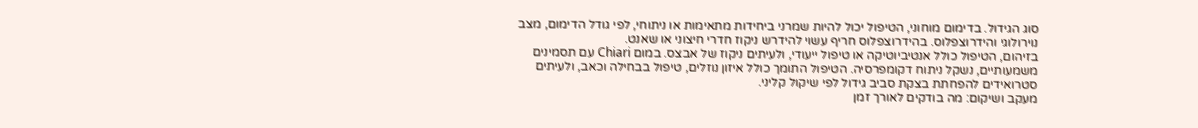סוג הגידול. בדימום מוחוני, הטיפול יכול להיות שמרני ביחידות מתאימות או ניתוחי, לפי גודל הדימום, מצב נוירולוגי והידרוצפלוס. בהידרוצפלוס חריף עשוי להידרש ניקוז חדרי חיצוני או שאנט.
בזיהום, הטיפול כולל אנטיביוטיקה או טיפול ייעודי, ולעיתים ניקוז של אבצס. במום Chiari עם תסמינים משמעותיים, נשקל ניתוח דקומפרסיה. הטיפול התומך כולל איזון נוזלים, טיפול בבחילה וכאב, ולעיתים סטרואידים להפחתת בצקת סביב גידול לפי שיקול קליני.
מעקב ושיקום: מה בודקים לאורך זמן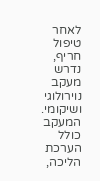לאחר טיפול חריף, נדרש מעקב נוירולוגי ושיקומי. המעקב כולל הערכת הליכה,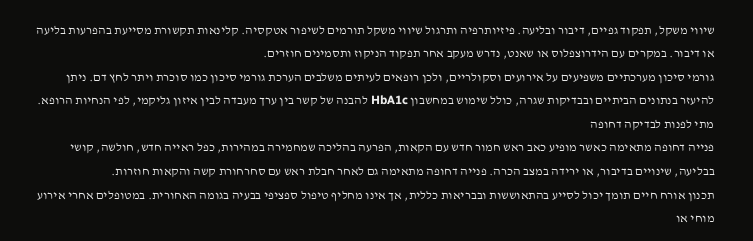שיווי משקל, תפקוד גפיים, דיבור ובליעה. פיזיותרפיה ותרגול שיווי משקל תורמים לשיפור אטקסיה. קלינאות תקשורת מסייעת בהפרעות בליעה או דיבור. במקרים עם הידרוצפלוס או שאנט, נדרש מעקב אחר תפקוד הניקוז ותסמינים חוזרים.
גורמי סיכון מערכתיים משפיעים על אירועים וסקולריים, ולכן רופאים לעיתים משלבים הערכת גורמי סיכון כמו סוכרת ויתר לחץ דם. ניתן להיעזר בנתונים הביתיים ובבדיקות שגרה, כולל שימוש במחשבון HbA1c להבנה של קשר בין ערך מעבדה לבין איזון גליקמי, לפי הנחיות הרופא.
מתי לפנות לבדיקה דחופה
פנייה דחופה מתאימה כאשר מופיע כאב ראש חמור חדש עם הקאות, הפרעה בהליכה שמחמירה במהירות, כפל ראייה חדש, חולשה, קושי בבליעה, שינויים בדיבור, או ירידה במצב הכרה. פנייה דחופה מתאימה גם לאחר חבלת ראש עם סחרחורת קשה והקאות חוזרות.
תכנון אורח חיים תומך יכול לסייע בהתאוששות ובבריאות כללית, אך אינו מחליף טיפול ספציפי בבעיה בגומה האחורית. במטופלים אחרי אירוע מוחי או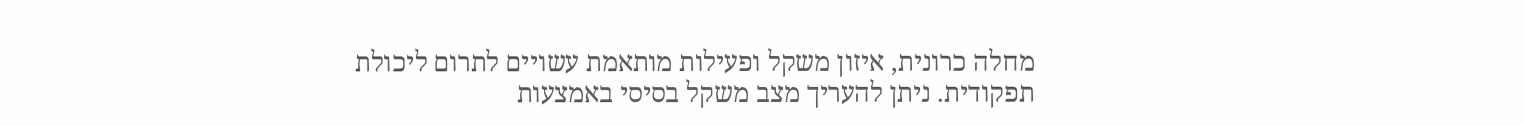מחלה כרונית, איזון משקל ופעילות מותאמת עשויים לתרום ליכולת תפקודית. ניתן להעריך מצב משקל בסיסי באמצעות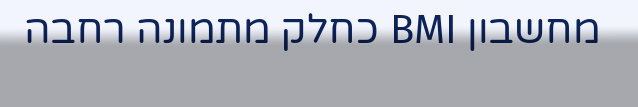מחשבון BMI כחלק מתמונה רחבה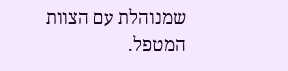שמנוהלת עם הצוות המטפל.